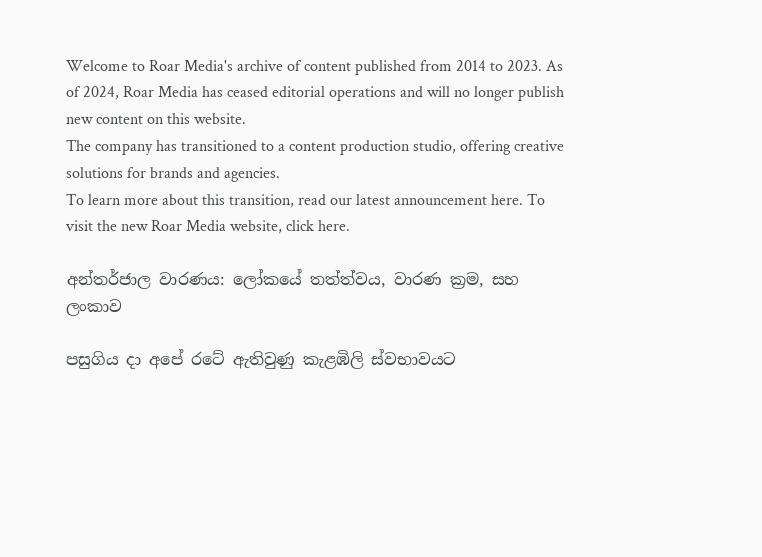Welcome to Roar Media's archive of content published from 2014 to 2023. As of 2024, Roar Media has ceased editorial operations and will no longer publish new content on this website.
The company has transitioned to a content production studio, offering creative solutions for brands and agencies.
To learn more about this transition, read our latest announcement here. To visit the new Roar Media website, click here.

අන්තර්ජාල වාරණය: ලෝකයේ තත්ත්වය, වාරණ ක්‍රම, සහ ලංකාව

පසුගිය දා අපේ රටේ ඇතිවුණු කැළඹිලි ස්වභාවයට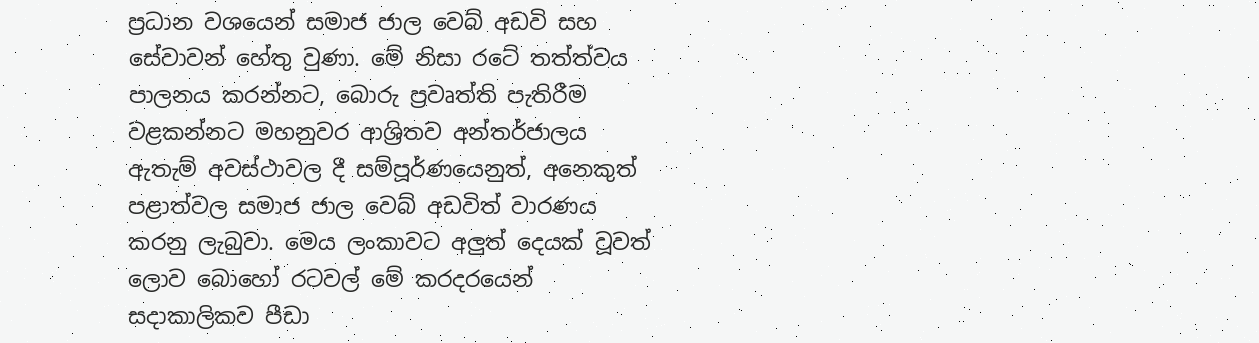ප්‍රධාන වශයෙන් සමාජ ජාල වෙබ් අඩවි සහ සේවාවන් හේතු වුණා. මේ නිසා රටේ තත්ත්වය පාලනය කරන්නට, බොරු ප්‍රවෘත්ති පැතිරීම වළකන්නට මහනුවර ආශ්‍රිතව අන්තර්ජාලය ඇතැම් අවස්ථාවල දී සම්පූර්ණයෙනුත්, අනෙකුත් පළාත්වල සමාජ ජාල වෙබ් අඩවිත් වාරණය කරනු ලැබුවා. මෙය ලංකාවට අලුත් දෙයක් වූවත් ලොව බොහෝ රටවල් මේ කරදරයෙන් සදාකාලිකව පීඩා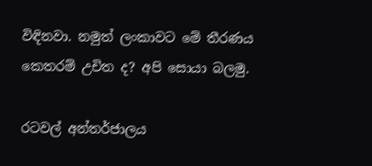විඳිනවා. නමුත් ලංකාවට මේ තීරණය කෙතරම් උචිත ද? අපි සොයා බලමු.

රටවල් අන්තර්ජාලය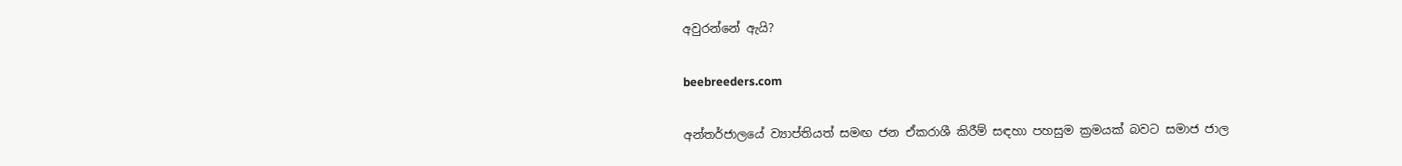අවුරන්නේ ඇයි?

beebreeders.com

අන්තර්ජාලයේ ව්‍යාප්තියත් සමඟ ජන ඒකරාශී කිරීම් සඳහා පහසුම ක්‍රමයක් බවට සමාජ ජාල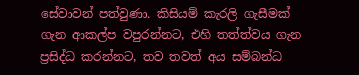සේවාවන් පත්වුණා. කිසියම් කැරලි ගැසීමක් ගැන ආකල්ප වපුරන්නට, එහි තත්ත්වය ගැන ප්‍රසිද්ධ කරන්නට, තව තවත් අය සම්බන්ධ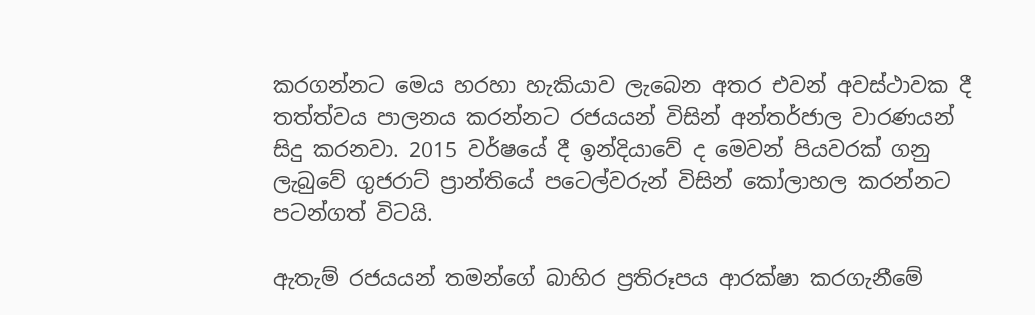කරගන්නට මෙය හරහා හැකියාව ලැබෙන අතර එවන් අවස්ථාවක දී තත්ත්වය පාලනය කරන්නට රජයයන් විසින් අන්තර්ජාල වාරණයන් සිදු කරනවා. 2015 වර්ෂයේ දී ඉන්දියාවේ ද මෙවන් පියවරක් ගනු ලැබුවේ ගුජරාට් ප්‍රාන්තියේ පටෙල්වරුන් විසින් කෝලාහල කරන්නට පටන්ගත් විටයි.

ඇතැම් රජයයන් තමන්ගේ බාහිර ප්‍රතිරූපය ආරක්ෂා කරගැනීමේ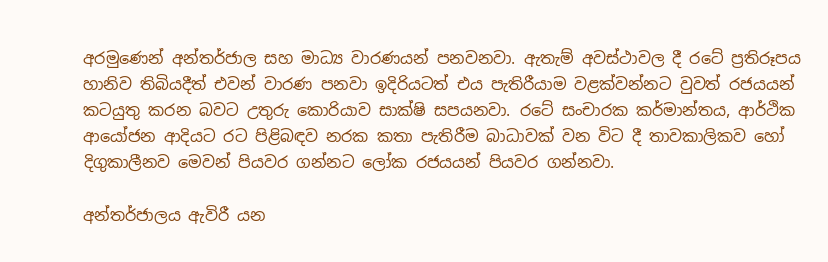අරමුණෙන් අන්තර්ජාල සහ මාධ්‍ය වාරණයන් පනවනවා. ඇතැම් අවස්ථාවල දී රටේ ප්‍රතිරූපය හානිව තිබියදීත් එවන් වාරණ පනවා ඉදිරියටත් එය පැතිරීයාම වළක්වන්නට වුවත් රජයයන් කටයුතු කරන බවට උතුරු කොරියාව සාක්ෂි සපයනවා. රටේ සංචාරක කර්මාන්තය, ආර්ථික ආයෝජන ආදියට රට පිළිබඳව නරක කතා පැතිරීම බාධාවක් වන විට දී තාවකාලිකව හෝ දිගුකාලීනව මෙවන් පියවර ගන්නට ලෝක රජයයන් පියවර ගන්නවා.

අන්තර්ජාලය ඇවිරී යන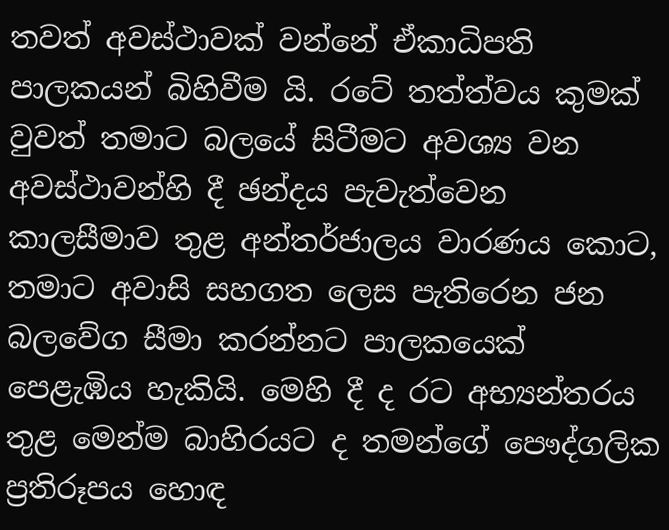තවත් අවස්ථාවක් වන්නේ ඒකාධිපති පාලකයන් බිහිවීම යි. රටේ තත්ත්වය කුමක් වුවත් තමාට බලයේ සිටීමට අවශ්‍ය වන අවස්ථාවන්හි දී ඡන්දය පැවැත්වෙන කාලසීමාව තුළ අන්තර්ජාලය වාරණය කොට, තමාට අවාසි සහගත ලෙස පැතිරෙන ජන බලවේග සීමා කරන්නට පාලකයෙක් පෙළැඹිය හැකියි. මෙහි දී ද රට අභ්‍යන්තරය තුළ මෙන්ම බාහිරයට ද තමන්ගේ පෞද්ගලික ප්‍රතිරූපය හොඳ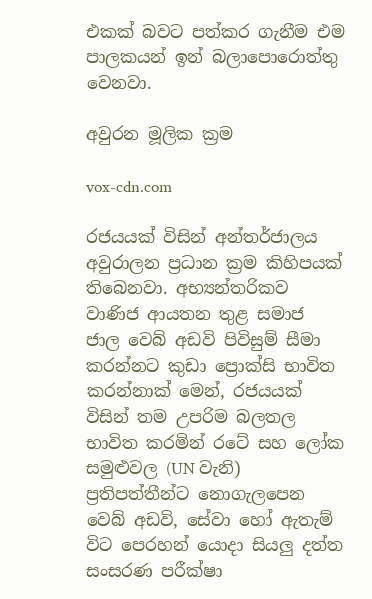එකක් බවට පත්කර ගැනීම එම පාලකයන් ඉන් බලාපොරොත්තු වෙනවා.

අවුරන මූලික ක්‍රම

vox-cdn.com

රජයයක් විසින් අන්තර්ජාලය අවුරාලන ප්‍රධාන ක්‍රම කිහිපයක් තිබෙනවා. අභ්‍යන්තරිකව වාණිජ ආයතන තුළ සමාජ ජාල වෙබ් අඩවි පිවිසුම් සීමා කරන්නට කුඩා ප්‍රොක්සි භාවිත කරන්නාක් මෙන්, රජයයක් විසින් තම උපරිම බලතල භාවිත කරමින් රටේ සහ ලෝක සමුළුවල (UN වැනි) ප්‍රතිපත්තීන්ට නොගැලපෙන වෙබ් අඩවි, සේවා හෝ ඇතැම් විට පෙරහන් යොදා සියලු දත්ත සංසරණ පරීක්ෂා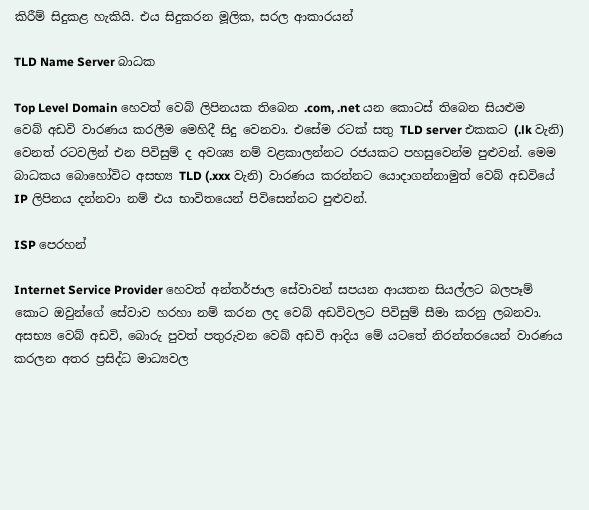කිරීම් සිදුකළ හැකියි. එය සිදුකරන මූලික, සරල ආකාරයන්

TLD Name Server බාධක

Top Level Domain හෙවත් වෙබ් ලිපිනයක තිබෙන .com, .net යන කොටස් තිබෙන සියළුම වෙබ් අඩවි වාරණය කරලීම මෙහිදී සිදු වෙනවා. එසේම රටක් සතු TLD server එකකට (.lk වැනි) වෙනත් රටවලින් එන පිවිසුම් ද අවශ්‍ය නම් වළකාලන්නට රජයකට පහසුවෙන්ම පුළුවන්. මෙම බාධකය බොහෝවිට අසභ්‍ය TLD (.xxx වැනි) වාරණය කරන්නට යොදාගන්නාමුත් වෙබ් අඩවියේ IP ලිපිනය දන්නවා නම් එය භාවිතයෙන් පිවිසෙන්නට පුළුවන්.

ISP පෙරහන්

Internet Service Provider හෙවත් අන්තර්ජාල සේවාවන් සපයන ආයතන සියල්ලට බලපෑම් කොට ඔවුන්ගේ සේවාව හරහා නම් කරන ලද වෙබ් අඩවිවලට පිවිසුම් සීමා කරනු ලබනවා. අසභ්‍ය වෙබ් අඩවි, බොරු පුවත් පතුරුවන වෙබ් අඩවි ආදිය මේ යටතේ නිරන්තරයෙන් වාරණය කරලන අතර ප්‍රසිද්ධ මාධ්‍යවල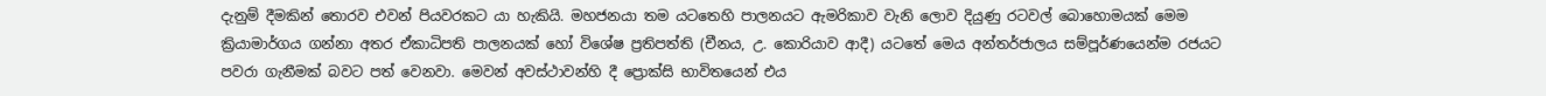දැනුම් දීමකින් තොරව එවන් පියවරකට යා හැකියි. මහජනයා තම යටතෙහි පාලනයට ඇමරිකාව වැනි ලොව දියුණු රටවල් බොහොමයක් මෙම ක්‍රියාමාර්ගය ගන්නා අතර ඒකාධිපති පාලනයක් හෝ විශේෂ ප්‍රතිපත්ති (චීනය, උ. කොරියාව ආදී) යටතේ මෙය අන්තර්ජාලය සම්පූර්ණයෙන්ම රජයට පවරා ගැනීමක් බවට පත් වෙනවා. මෙවන් අවස්ථාවන්හි දී ප්‍රොක්සි භාවිතයෙන් එය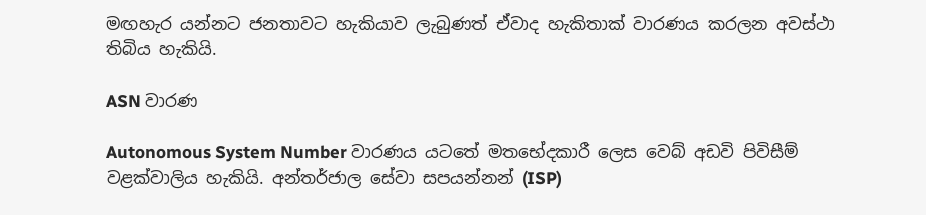මඟහැර යන්නට ජනතාවට හැකියාව ලැබුණත් ඒවාද හැකිතාක් වාරණය කරලන අවස්ථා තිබිය හැකියි.

ASN වාරණ

Autonomous System Number වාරණය යටතේ මතභේදකාරී ලෙස වෙබ් අඩවි පිවිසීම් වළක්වාලිය හැකියි. අන්තර්ජාල සේවා සපයන්නන් (ISP)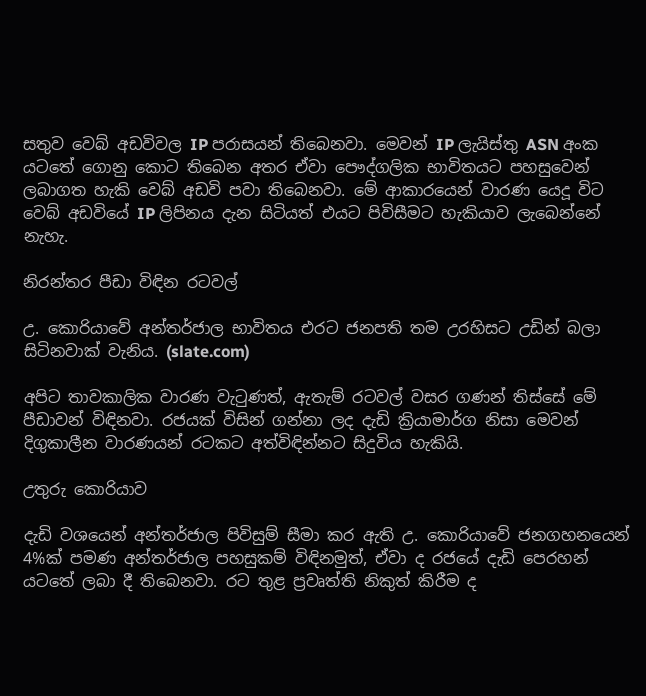සතුව වෙබ් අඩවිවල IP පරාසයන් තිබෙනවා. මෙවන් IP ලැයිස්තු ASN අංක යටතේ ගොනු කොට තිබෙන අතර ඒවා පෞද්ගලික භාවිතයට පහසුවෙන් ලබාගත හැකි වෙබ් අඩවි පවා තිබෙනවා. මේ ආකාරයෙන් වාරණ යෙදූ විට වෙබ් අඩවියේ IP ලිපිනය දැන සිටියත් එයට පිවිසීමට හැකියාව ලැබෙන්නේ නැහැ.

නිරන්තර පීඩා විඳින රටවල්

උ. කොරියාවේ අන්තර්ජාල භාවිතය එරට ජනපති තම උරහිසට උඩින් බලා සිටිනවාක් වැනිය. (slate.com)

අපිට තාවකාලික වාරණ වැටුණත්, ඇතැම් රටවල් වසර ගණන් තිස්සේ මේ පීඩාවන් විඳිනවා. රජයක් විසින් ගන්නා ලද දැඩි ක්‍රියාමාර්ග නිසා මෙවන් දිගුකාලීන වාරණයන් රටකට අත්විඳින්නට සිදුවිය හැකියි.

උතුරු කොරියාව

දැඩි වශයෙන් අන්තර්ජාල පිවිසුම් සීමා කර ඇති උ. කොරියාවේ ජනගහනයෙන් 4%ක් පමණ අන්තර්ජාල පහසුකම් විඳිනමුත්, ඒවා ද රජයේ දැඩි පෙරහන් යටතේ ලබා දී තිබෙනවා. රට තුළ ප්‍රවෘත්ති නිකුත් කිරීම ද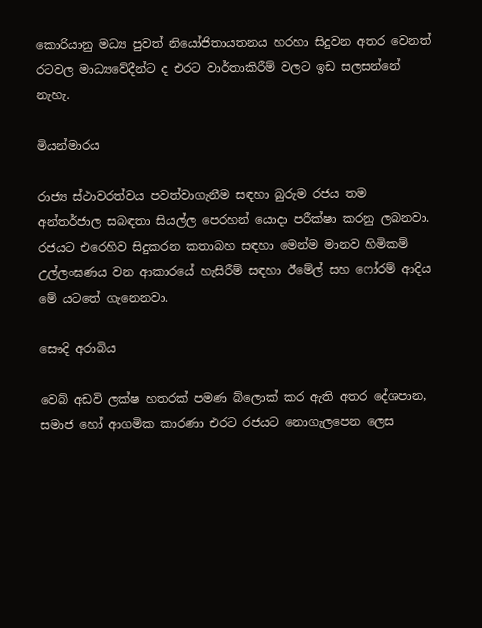කොරියානු මධ්‍ය පුවත් නියෝජිතායතනය හරහා සිදුවන අතර වෙනත් රටවල මාධ්‍යවේදීන්ට ද එරට වාර්තාකිරීම් වලට ඉඩ සලසන්නේ නැහැ.

මියන්මාරය

රාජ්‍ය ස්ථාවරත්වය පවත්වාගැනීම සඳහා බුරුම රජය තම අන්තර්ජාල සබඳතා සියල්ල පෙරහන් යොදා පරීක්ෂා කරනු ලබනවා. රජයට එරෙහිව සිදුකරන කතාබහ සඳහා මෙන්ම මානව හිමිකම් උල්ලංඝණය වන ආකාරයේ හැසිරීම් සඳහා ඊමේල් සහ ෆෝරම් ආදිය මේ යටතේ ගැනෙනවා.

සෞදි අරාබිය

වෙබ් අඩවි ලක්ෂ හතරක් පමණ බ්ලොක් කර ඇති අතර දේශපාන, සමාජ හෝ ආගමික කාරණා එරට රජයට නොගැලපෙන ලෙස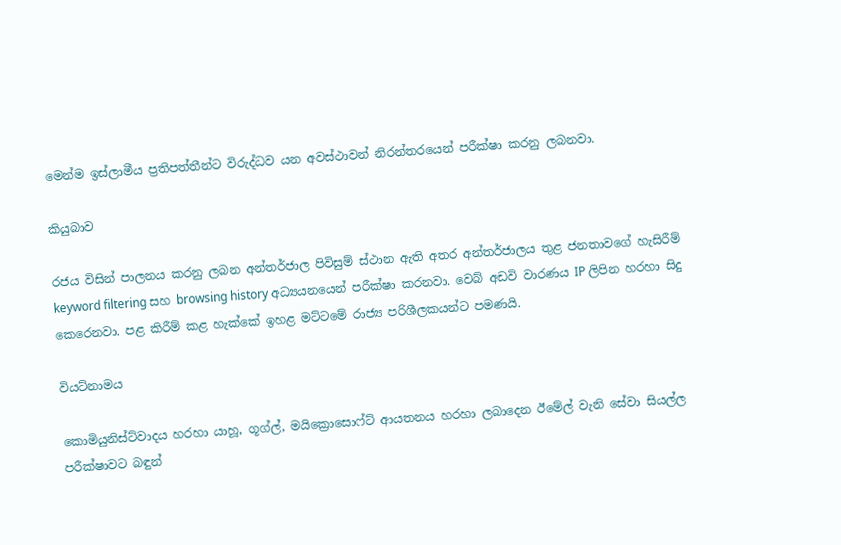මෙන්ම ඉස්ලාමීය ප්‍රතිපත්තීන්ට විරුද්ධව යන අවස්ථාවන් නිරන්තරයෙන් පරීක්ෂා කරනු ලබනවා.

කියුබාව

රජය විසින් පාලනය කරනු ලබන අන්තර්ජාල පිවිසුම් ස්ථාන ඇති අතර අන්තර්ජාලය තුළ ජනතාවගේ හැසිරීම් keyword filtering සහ browsing history අධ්‍යයනයෙන් පරීක්ෂා කරනවා. වෙබ් අඩවි වාරණය IP ලිපින ‍හරහා සිදු කෙරෙනවා. පළ කිරීම් කළ හැක්කේ ඉහළ මට්ටමේ රාජ්‍ය පරිශීලකයන්ට පමණයි.

වියට්නාමය

කොමියුනිස්ට්වාදය හරහා යාහූ, ගූග්ල්, මයික්‍රොසොෆ්ට් ආයතනය හරහා ලබාදෙන ඊමේල් වැනි සේවා සියල්ල පරීක්ෂාවට බඳුන්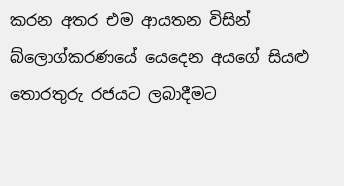කරන අතර එම ආයතන විසින් බ්ලොග්කරණයේ යෙදෙන අයගේ සියළු තොරතුරු රජයට ලබාදීමට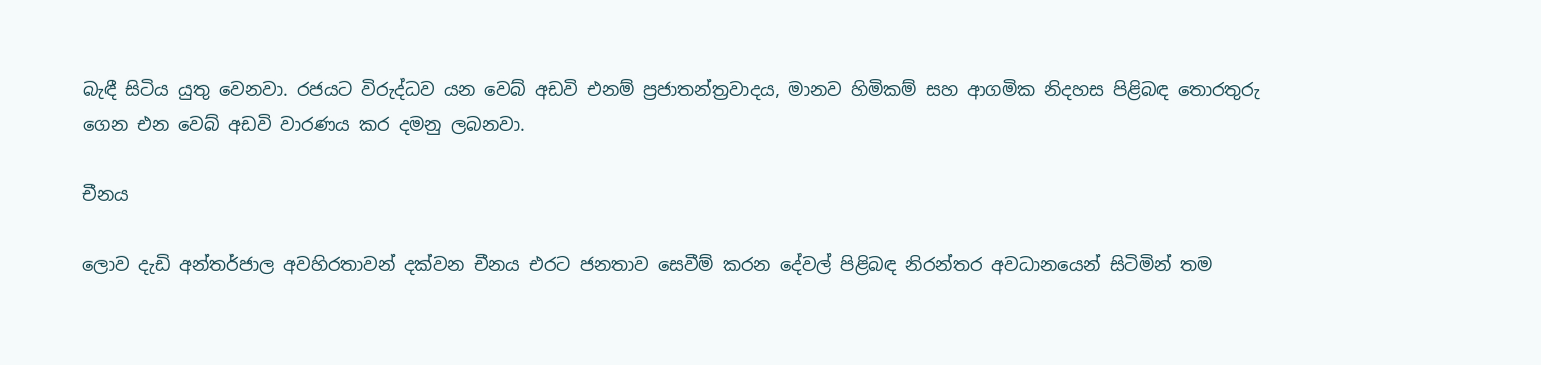බැඳී සිටිය යුතු වෙනවා. රජයට විරුද්ධව යන වෙබ් අඩවි එනම් ප්‍රජාතන්ත්‍රවාදය, මානව හිමිකම් සහ ආගමික නිදහස පිළිබඳ තොරතුරු ගෙන එන වෙබ් අඩවි වාරණය කර දමනු ලබනවා.

චීනය

ලොව දැඩි අන්තර්ජාල අවහිරතාවන් දක්වන චීනය එරට ජනතාව සෙවීම් කරන දේවල් පිළිබඳ නිරන්තර අවධානයෙන් සිටිමින් තම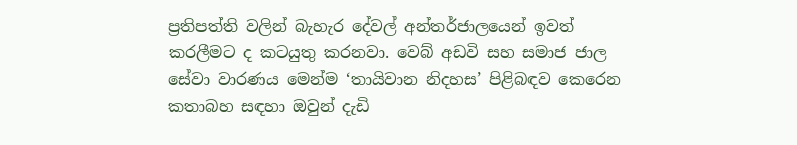ප්‍රතිපත්ති වලින් බැහැර දේවල් අන්තර්ජාලයෙන් ඉවත් කරලීමට ද කටයුතු කරනවා. වෙබ් අඩවි සහ සමාජ ජාල සේවා වාරණය මෙන්ම ‘තායිවාන නිදහස’ පිළිබඳව කෙරෙන කතාබහ සඳහා ඔවුන් දැඩි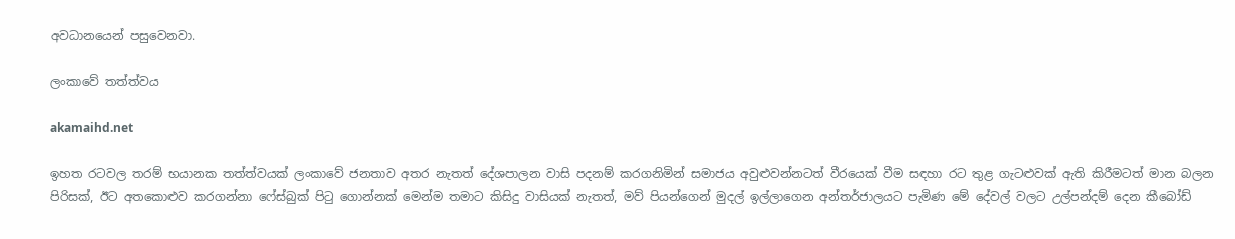අවධානයෙන් පසුවෙනවා.

ලංකාවේ තත්ත්වය

akamaihd.net

ඉහත රටවල තරම් භයානක තත්ත්වයක් ලංකාවේ ජනතාව අතර නැතත් දේශපාලන වාසි පදනම් කරගනිමින් සමාජය අවුළුවන්නටත් වීරයෙක් වීම සඳහා රට තුළ ගැටළුවක් ඇති කිරීමටත් මාන බලන පිරිසක්, ඊට අතකොළුව කරගන්නා ෆේස්බුක් පිටු ගොන්නක් මෙන්ම තමාට කිසිදු වාසියක් නැතත්, මව් පියන්ගෙන් මුදල් ඉල්ලාගෙන අන්තර්ජාලයට පැමිණ මේ දේවල් වලට උල්පන්දම් දෙන කීබෝඩ්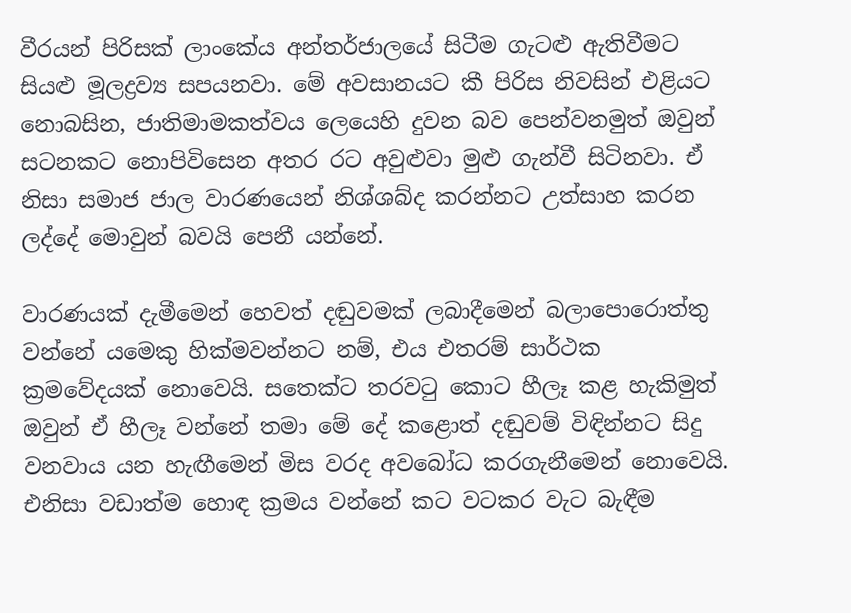වීරයන් පිරිසක් ලාංකේය අන්තර්ජාලයේ සිටීම ගැටළු ඇතිවීමට සියළු මූලද්‍රව්‍ය සපයනවා. මේ අවසානයට කී පිරිස නිවසින් එළියට නොබසින, ජාතිමාමකත්වය ලෙයෙහි දුවන බව පෙන්වනමුත් ඔවුන් සටනකට නොපිවිසෙන අතර රට අවුළුවා මුළු ගැන්වී සිටිනවා. ඒ නිසා සමාජ ජාල වාරණයෙන් නිශ්ශබ්ද කරන්නට උත්සාහ කරන ලද්දේ මොවුන් බවයි පෙනී යන්නේ.

වාරණයක් දැමීමෙන් හෙවත් දඬුවමක් ලබාදීමෙන් බලාපොරොත්තු වන්නේ යමෙකු හික්මවන්නට නම්, එය එතරම් සාර්ථක ක්‍රමවේදයක් නොවෙයි. සතෙක්ට තරවටු කොට හීලෑ කළ හැකිමුත් ඔවුන් ඒ හීලෑ වන්නේ තමා මේ දේ කළොත් දඬුවම් විඳින්නට සිදු වනවාය යන හැඟීමෙන් මිස වරද අවබෝධ කරගැනීමෙන් නොවෙයි. එනිසා වඩාත්ම හොඳ ක්‍රමය වන්නේ කට වටකර වැට බැඳීම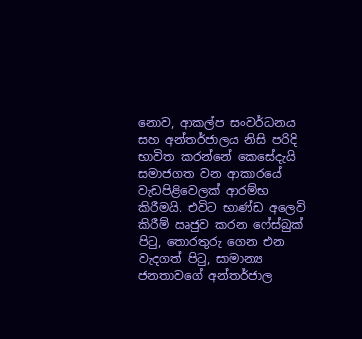නොව, ආකල්ප සංවර්ධනය සහ අන්තර්ජාලය නිසි පරිදි භාවිත කරන්නේ කෙසේදැයි සමාජගත වන ආකාරයේ වැඩපිළිවෙලක් ආරම්භ කිරීමයි. එවිට භාණ්ඩ අලෙවි කිරීම් ඍජුව කරන ෆේස්බුක් පිටු, තොරතුරු ගෙන එන වැදගත් පිටු, සාමාන්‍ය ජනතාවගේ අන්තර්ජාල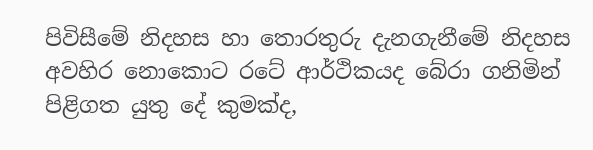පිවිසීමේ නිදහස හා තොරතුරු දැනගැනීමේ නිදහස අවහිර නොකොට රටේ ආර්ථිකයද බේරා ගනිමින් පිළිගත යුතු දේ කුමක්ද,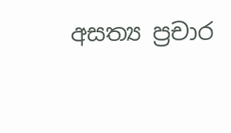අසත්‍ය ප්‍රචාර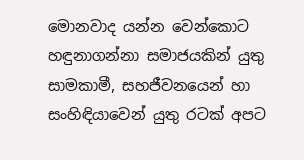මොනවාද යන්න වෙන්කොට හඳුනාගන්නා සමාජයකින් යුතු සාමකාමී, සහජීවනයෙන් හා සංහිඳියාවෙන් යුතු රටක් අපට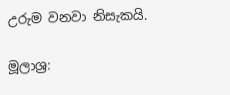උරුම වනවා නිසැකයි.

මූලාශ්‍ර: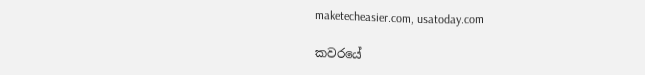maketecheasier.com, usatoday.com

කවරයේ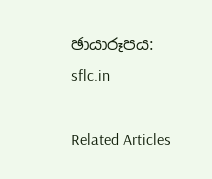ඡායාරූපය: sflc.in

Related Articles